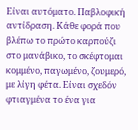Είναι αυτόματο. Παβλοφική αντίδραση. Κάθε φορά που βλέπω το πρώτο καρπούζι στο μανάβικο, το σκέφτομαι κομμένο, παγωμένο, ζουμερό, με λίγη φέτα. Είναι σχεδόν φτιαγμένα το ένα για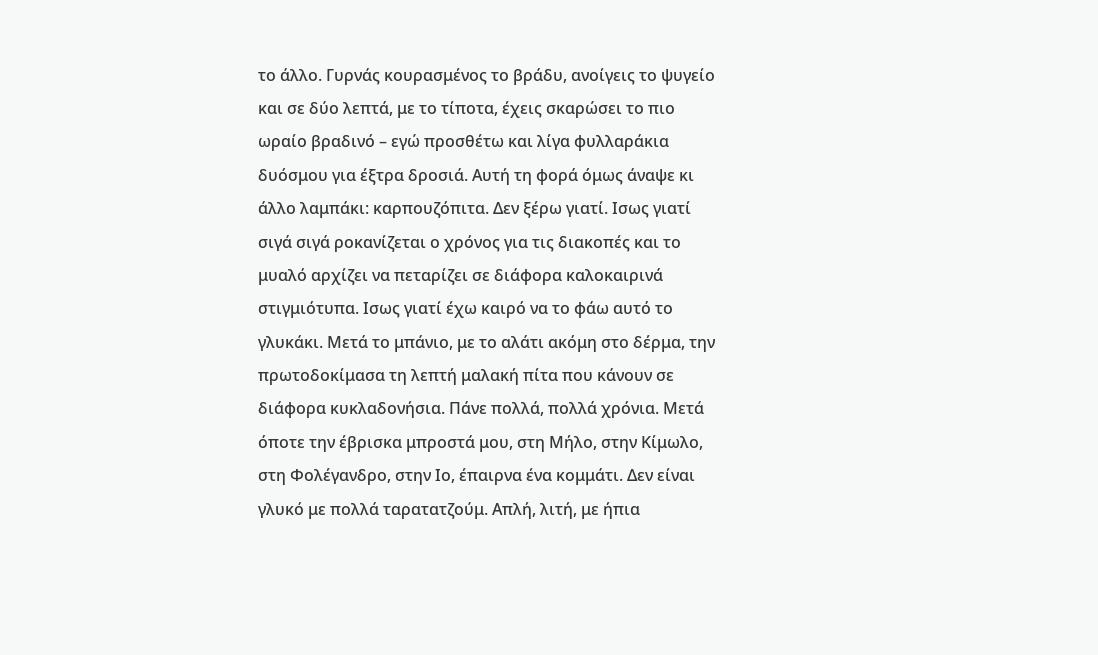το άλλο. Γυρνάς κουρασμένος το βράδυ, ανοίγεις το ψυγείο και σε δύο λεπτά, με το τίποτα, έχεις σκαρώσει το πιο ωραίο βραδινό – εγώ προσθέτω και λίγα φυλλαράκια δυόσμου για έξτρα δροσιά. Αυτή τη φορά όμως άναψε κι άλλο λαμπάκι: καρπουζόπιτα. Δεν ξέρω γιατί. Ισως γιατί σιγά σιγά ροκανίζεται ο χρόνος για τις διακοπές και το μυαλό αρχίζει να πεταρίζει σε διάφορα καλοκαιρινά στιγμιότυπα. Ισως γιατί έχω καιρό να το φάω αυτό το γλυκάκι. Μετά το μπάνιο, με το αλάτι ακόμη στο δέρμα, την πρωτοδοκίμασα τη λεπτή μαλακή πίτα που κάνουν σε διάφορα κυκλαδονήσια. Πάνε πολλά, πολλά χρόνια. Μετά όποτε την έβρισκα μπροστά μου, στη Μήλο, στην Κίμωλο, στη Φολέγανδρο, στην Ιο, έπαιρνα ένα κομμάτι. Δεν είναι γλυκό με πολλά ταρατατζούμ. Απλή, λιτή, με ήπια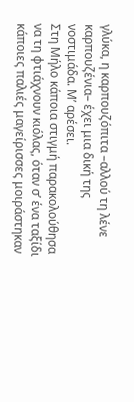γλύκα, η καρπουζόπιτα –αλλού τη λένε καρπουζένια– έχει μια δική της νοστιμάδα. Μ’ αρέσει.
Στη Μήλο κάποια στιγμή παρακολούθησα να τη φτιάχνουν κιόλας, όταν σ’ ένα ταξίδι κάποιες παλιές μαγείρισσες μοιράστηκαν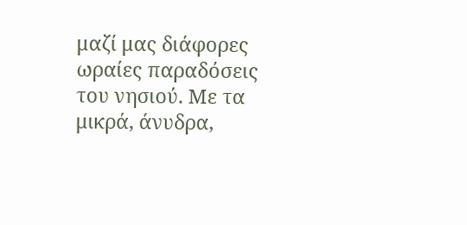μαζί μας διάφορες ωραίες παραδόσεις του νησιού. Με τα μικρά, άνυδρα,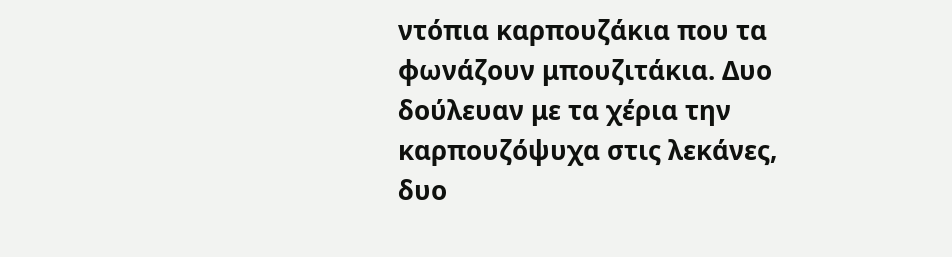ντόπια καρπουζάκια που τα φωνάζουν μπουζιτάκια. Δυο δούλευαν με τα χέρια την καρπουζόψυχα στις λεκάνες, δυο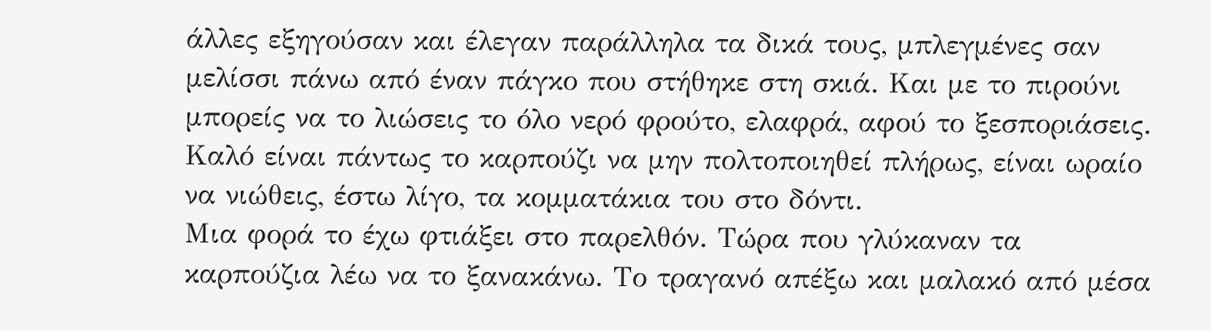άλλες εξηγούσαν και έλεγαν παράλληλα τα δικά τους, μπλεγμένες σαν μελίσσι πάνω από έναν πάγκο που στήθηκε στη σκιά. Και με το πιρούνι μπορείς να το λιώσεις το όλο νερό φρούτο, ελαφρά, αφού το ξεσποριάσεις. Καλό είναι πάντως το καρπούζι να μην πολτοποιηθεί πλήρως, είναι ωραίο να νιώθεις, έστω λίγο, τα κομματάκια του στο δόντι.
Μια φορά το έχω φτιάξει στο παρελθόν. Τώρα που γλύκαναν τα καρπούζια λέω να το ξανακάνω. Το τραγανό απέξω και μαλακό από μέσα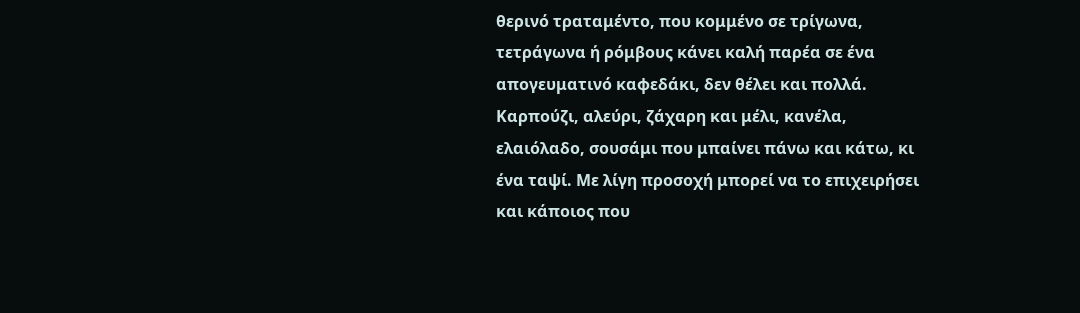θερινό τραταμέντο, που κομμένο σε τρίγωνα, τετράγωνα ή ρόμβους κάνει καλή παρέα σε ένα απογευματινό καφεδάκι, δεν θέλει και πολλά. Καρπούζι, αλεύρι, ζάχαρη και μέλι, κανέλα, ελαιόλαδο, σουσάμι που μπαίνει πάνω και κάτω, κι ένα ταψί. Με λίγη προσοχή μπορεί να το επιχειρήσει και κάποιος που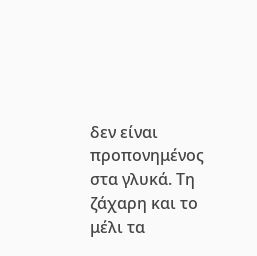δεν είναι προπονημένος στα γλυκά. Τη ζάχαρη και το μέλι τα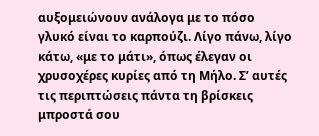αυξομειώνουν ανάλογα με το πόσο γλυκό είναι το καρπούζι. Λίγο πάνω, λίγο κάτω, «με το μάτι», όπως έλεγαν οι χρυσοχέρες κυρίες από τη Μήλο. Σ’ αυτές τις περιπτώσεις πάντα τη βρίσκεις μπροστά σου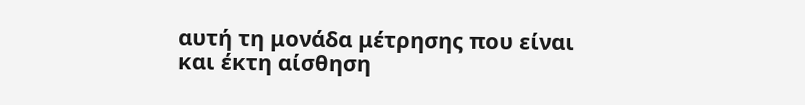αυτή τη μονάδα μέτρησης που είναι και έκτη αίσθηση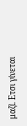μαζί. Ετσι γίνεται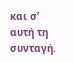και σ’ αυτή τη συνταγή.